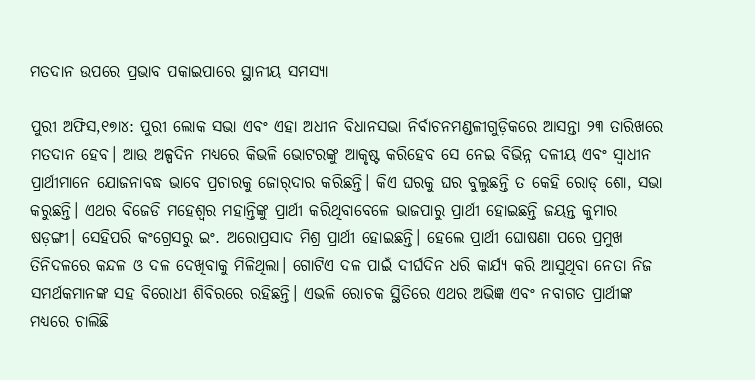ମତଦାନ ଉପରେ ପ୍ରଭାବ ପକାଇପାରେ ସ୍ଥାନୀୟ ସମସ୍ୟା

ପୁରୀ ଅଫିସ,୧୭ା୪: ପୁରୀ ଲୋକ ସଭା ଏବଂ ଏହା ଅଧୀନ ବିଧାନସଭା ନିର୍ବାଚନମଣ୍ଡଳୀଗୁଡ଼ିକରେ ଆସନ୍ତା ୨୩ ତାରିଖରେ ମତଦାନ ହେବ। ଆଉ ଅଳ୍ପଦିନ ମଧ୍ୟରେ କିଭଳି ଭୋଟରଙ୍କୁ ଆକୃଷ୍ଟ କରିହେବ ସେ ନେଇ ବିଭିନ୍ନ ଦଳୀୟ ଏବଂ ସ୍ବାଧୀନ ପ୍ରାର୍ଥୀମାନେ ଯୋଜନାବଦ୍ଧ ଭାବେ ପ୍ରଚାରକୁ ଜୋର୍‌ଦାର କରିଛନ୍ତି। କିଏ ଘରକୁ ଘର ବୁଲୁଛନ୍ତି ତ କେହି ରୋଡ୍‌ ଶୋ, ସଭା କରୁଛନ୍ତି। ଏଥର ବିଜେଡି ମହେଶ୍ୱର ମହାନ୍ତିଙ୍କୁ ପ୍ରାର୍ଥୀ କରିଥିବାବେଳେ ଭାଜପାରୁ ପ୍ରାର୍ଥୀ ହୋଇଛନ୍ତି ଜୟନ୍ତ କୁମାର ଷଡ଼ଙ୍ଗୀ। ସେହିପରି କଂଗ୍ରେସରୁ ଇଂ. ଅରୋପ୍ରସାଦ ମିଶ୍ର ପ୍ରାର୍ଥୀ ହୋଇଛନ୍ତି। ହେଲେ ପ୍ରାର୍ଥୀ ଘୋଷଣା ପରେ ପ୍ରମୁଖ ତିନିଦଳରେ କନ୍ଦଳ ଓ ଦଳ ଦେଖିବାକୁ ମିଳିଥିଲା। ଗୋଟିଏ ଦଳ ପାଇଁ ଦୀର୍ଘଦିନ ଧରି କାର୍ଯ୍ୟ କରି ଆସୁଥିବା ନେତା ନିଜ ସମର୍ଥକମାନଙ୍କ ସହ ବିରୋଧୀ ଶିବିରରେ ରହିଛନ୍ତି। ଏଭଳି ରୋଚକ ସ୍ଥିତିରେ ଏଥର ଅଭିଜ୍ଞ ଏବଂ ନବାଗତ ପ୍ରାର୍ଥୀଙ୍କ ମଧ୍ୟରେ ଚାଲିଛି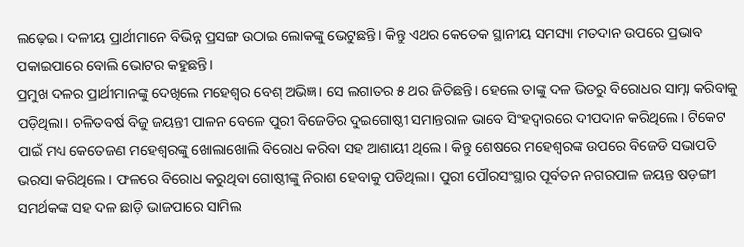ଲଢ଼େଇ। ଦଳୀୟ ପ୍ରାର୍ଥୀମାନେ ବିଭିନ୍ନ ପ୍ରସଙ୍ଗ ଉଠାଇ ଲୋକଙ୍କୁ ଭେଟୁଛନ୍ତି। କିନ୍ତୁ ଏଥର କେତେକ ସ୍ଥାନୀୟ ସମସ୍ୟା ମତଦାନ ଉପରେ ପ୍ରଭାବ ପକାଇପାରେ ବୋଲି ଭୋଟର କହୁଛନ୍ତି।
ପ୍ରମୁଖ ଦଳର ପ୍ରାର୍ଥୀମାନଙ୍କୁ ଦେଖିଲେ ମହେଶ୍ୱର ବେଶ୍‌ ଅଭିଜ୍ଞ। ସେ ଲଗାତର ୫ ଥର ଜିତିଛନ୍ତି। ହେଲେ ତାଙ୍କୁ ଦଳ ଭିତରୁ ବିରୋଧର ସାମ୍ନା କରିବାକୁ ପଡ଼ିଥିଲା। ଚଳିତବର୍ଷ ବିଜୁ ଜୟନ୍ତୀ ପାଳନ ବେଳେ ପୁରୀ ବିଜେଡିର ଦୁଇଗୋଷ୍ଠୀ ସମାନ୍ତରାଳ ଭାବେ ସିଂହଦ୍ୱାରରେ ଦୀପଦାନ କରିଥିଲେ। ଟିକେଟ ପାଇଁ ମଧ୍ୟ କେତେଜଣ ମହେଶ୍ୱରଙ୍କୁ ଖୋଲାଖୋଲି ବିରୋଧ କରିବା ସହ ଆଶାୟୀ ଥିଲେ। କିନ୍ତୁ ଶେଷରେ ମହେଶ୍ୱରଙ୍କ ଉପରେ ବିଜେଡି ସଭାପତି ଭରସା କରିଥିଲେ। ଫଳରେ ବିରୋଧ କରୁଥିବା ଗୋଷ୍ଠୀଙ୍କୁ ନିରାଶ ହେବାକୁ ପଡିଥିଲା। ପୁରୀ ପୌରସଂସ୍ଥାର ପୂର୍ବତନ ନଗରପାଳ ଜୟନ୍ତ ଷଡ଼ଙ୍ଗୀ ସମର୍ଥକଙ୍କ ସହ ଦଳ ଛାଡ଼ି ଭାଜପାରେ ସାମିଲ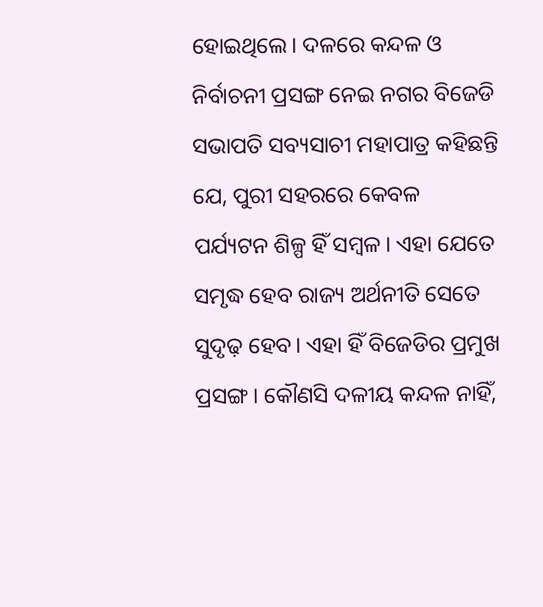ହୋଇଥିଲେ। ଦଳରେ କନ୍ଦଳ ଓ ନିର୍ବାଚନୀ ପ୍ରସଙ୍ଗ ନେଇ ନଗର ବିଜେଡି ସଭାପତି ସବ୍ୟସାଚୀ ମହାପାତ୍ର କହିଛନ୍ତି ଯେ, ପୁରୀ ସହରରେ କେବଳ ପର୍ଯ୍ୟଟନ ଶିଳ୍ପ ହିଁ ସମ୍ବଳ। ଏହା ଯେତେ ସମୃଦ୍ଧ ହେବ ରାଜ୍ୟ ଅର୍ଥନୀତି ସେତେ ସୁଦୃଢ଼ ହେବ। ଏହା ହିଁ ବିଜେଡିର ପ୍ରମୁଖ ପ୍ରସଙ୍ଗ। କୌଣସି ଦଳୀୟ କନ୍ଦଳ ନାହିଁ,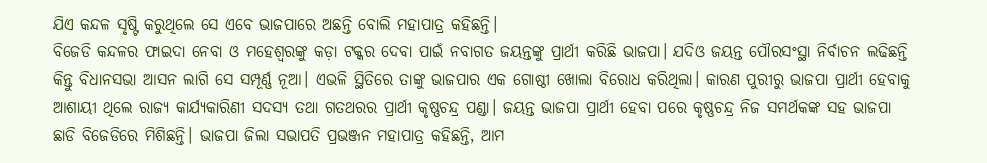ଯିଏ କନ୍ଦଳ ସୃଷ୍ଟି କରୁଥିଲେ ସେ ଏବେ ଭାଜପାରେ ଅଛନ୍ତି ବୋଲି ମହାପାତ୍ର କହିଛନ୍ତି।
ବିଜେଡି କନ୍ଦଳର ଫାଇଦା ନେବା ଓ ମହେଶ୍ୱରଙ୍କୁ କଡ଼ା ଟକ୍କର ଦେବା ପାଇଁ ନବାଗତ ଜୟନ୍ତଙ୍କୁ ପ୍ରାର୍ଥୀ କରିଛି ଭାଜପା। ଯଦିଓ ଜୟନ୍ତ ପୌରସଂସ୍ଥା ନିର୍ବାଚନ ଲଢିଛନ୍ତି କିନ୍ତୁ ବିଧାନସଭା ଆସନ ଲାଗି ସେ ସମ୍ପୂର୍ଣ୍ଣ ନୂଆ। ଏଭଳି ସ୍ଥିତିରେ ତାଙ୍କୁ ଭାଜପାର ଏକ ଗୋଷ୍ଠୀ ଖୋଲା ବିରୋଧ କରିଥିଲା। କାରଣ ପୁରୀରୁ ଭାଜପା ପ୍ରାର୍ଥୀ ହେବାକୁ ଆଶାୟୀ ଥିଲେ ରାଜ୍ୟ କାର୍ଯ୍ୟକାରିଣୀ ସଦସ୍ୟ ତଥା ଗତଥରର ପ୍ରାର୍ଥୀ କୃଷ୍ଣଚନ୍ଦ୍ର ପଣ୍ଡା। ଜୟନ୍ତ ଭାଜପା ପ୍ରାର୍ଥୀ ହେବା ପରେ କୃଷ୍ଣଚନ୍ଦ୍ର ନିଜ ସମର୍ଥକଙ୍କ ସହ ଭାଜପା ଛାଡି ବିଜେଡିରେ ମିଶିଛନ୍ତି। ଭାଜପା ଜିଲା ସଭାପତି ପ୍ରଭଞ୍ଜନ ମହାପାତ୍ର କହିଛନ୍ତି, ଆମ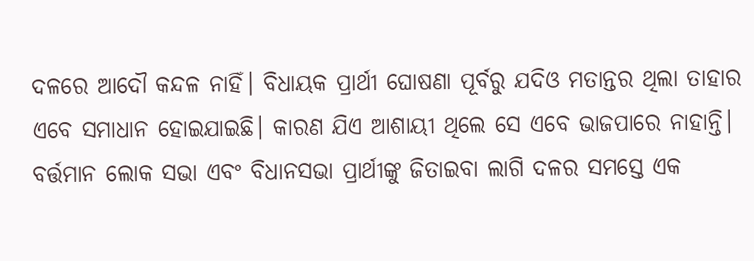ଦଳରେ ଆଦୌ କନ୍ଦଳ ନାହିଁ। ବିଧାୟକ ପ୍ରାର୍ଥୀ ଘୋଷଣା ପୂର୍ବରୁ ଯଦିଓ ମତାନ୍ତର ଥିଲା ତାହାର ଏବେ ସମାଧାନ ହୋଇଯାଇଛି। କାରଣ ଯିଏ ଆଶାୟୀ ଥିଲେ ସେ ଏବେ ଭାଜପାରେ ନାହାନ୍ତି। ବର୍ତ୍ତମାନ ଲୋକ ସଭା ଏବଂ ବିଧାନସଭା ପ୍ରାର୍ଥୀଙ୍କୁ ଜିତାଇବା ଲାଗି ଦଳର ସମସ୍ତେ ଏକ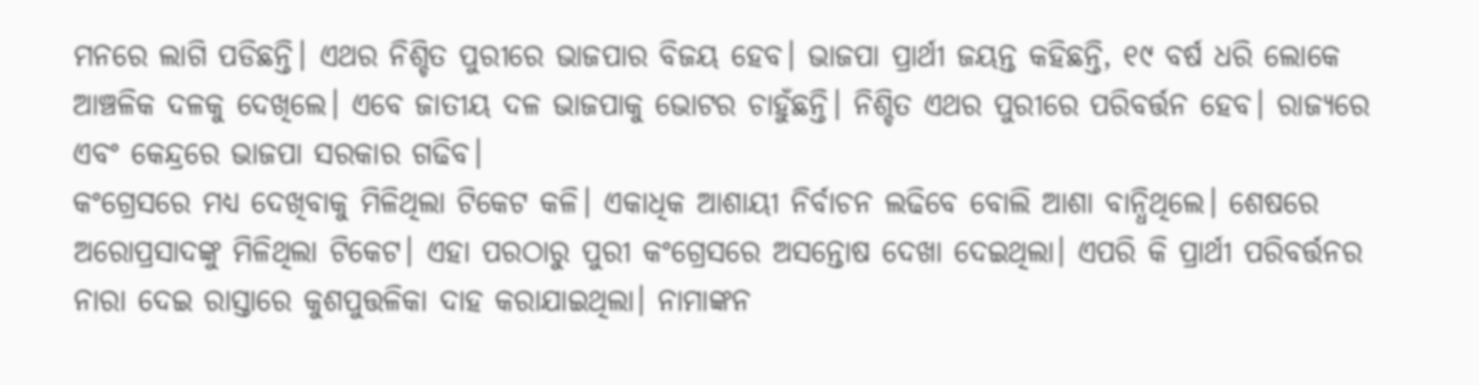ମନରେ ଲାଗି ପଡିଛନ୍ତି। ଏଥର ନିଶ୍ଚିତ ପୁରୀରେ ଭାଜପାର ବିଜୟ ହେବ। ଭାଜପା ପ୍ରାର୍ଥୀ ଜୟନ୍ତ କହିଛନ୍ତି, ୧୯ ବର୍ଷ ଧରି ଲୋକେ ଆଞ୍ଚଳିକ ଦଳକୁ ଦେଖିଲେ। ଏବେ ଜାତୀୟ ଦଳ ଭାଜପାକୁ ଭୋଟର ଚାହୁଁଛନ୍ତି। ନିଶ୍ଚିତ ଏଥର ପୁରୀରେ ପରିବର୍ତ୍ତନ ହେବ। ରାଜ୍ୟରେ ଏବଂ କେନ୍ଦ୍ରରେ ଭାଜପା ସରକାର ଗଢିବ।
କଂଗ୍ରେସରେ ମଧ୍ୟ ଦେଖିବାକୁ ମିଳିଥିଲା ଟିକେଟ କଳି। ଏକାଧିକ ଆଶାୟୀ ନିର୍ବାଚନ ଲଢିବେ ବୋଲି ଆଶା ବାନ୍ଧିଥିଲେ। ଶେଷରେ ଅରୋପ୍ରସାଦଙ୍କୁ ମିଳିଥିଲା ଟିକେଟ। ଏହା ପରଠାରୁ ପୁରୀ କଂଗ୍ରେସରେ ଅସନ୍ତୋଷ ଦେଖା ଦେଇଥିଲା। ଏପରି କି ପ୍ରାର୍ଥୀ ପରିବର୍ତ୍ତନର ନାରା ଦେଇ ରାସ୍ତାରେ କୁଶପୁତ୍ତଳିକା ଦାହ କରାଯାଇଥିଲା। ନାମାଙ୍କନ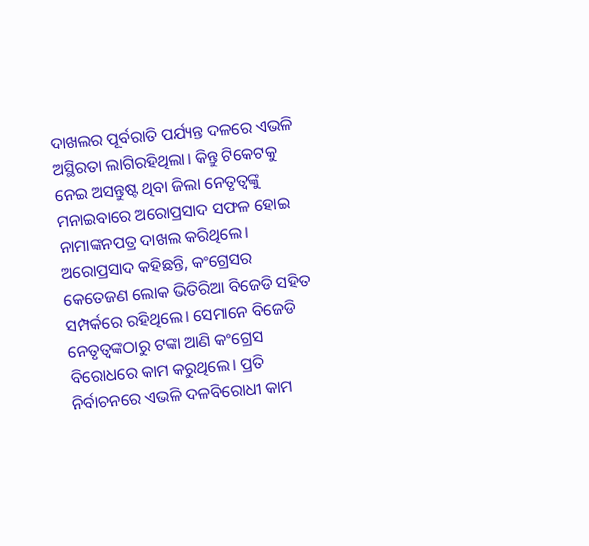ଦାଖଲର ପୂର୍ବରାତି ପର୍ଯ୍ୟନ୍ତ ଦଳରେ ଏଭଳି ଅସ୍ଥିରତା ଲାଗିରହିଥିଲା। କିନ୍ତୁ ଟିକେଟକୁ ନେଇ ଅସନ୍ତୁଷ୍ଟ ଥିବା ଜିଲା ନେତୃତ୍ୱଙ୍କୁ ମନାଇବାରେ ଅରୋପ୍ରସାଦ ସଫଳ ହୋଇ ନାମାଙ୍କନପତ୍ର ଦାଖଲ କରିଥିଲେ। ଅରୋପ୍ରସାଦ କହିଛନ୍ତି, କଂଗ୍ରେସର କେତେଜଣ ଲୋକ ଭିତିରିଆ ବିଜେଡି ସହିତ ସମ୍ପର୍କରେ ରହିଥିଲେ। ସେମାନେ ବିଜେଡି ନେତୃତ୍ୱଙ୍କଠାରୁ ଟଙ୍କା ଆଣି କଂଗ୍ରେସ ବିରୋଧରେ କାମ କରୁଥିଲେ। ପ୍ରତି ନିର୍ବାଚନରେ ଏଭଳି ଦଳବିରୋଧୀ କାମ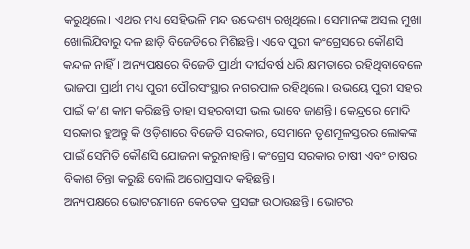କରୁଥିଲେ। ଏଥର ମଧ୍ୟ ସେହିଭଳି ମନ୍ଦ ଉଦ୍ଦେଶ୍ୟ ରଖିଥିଲେ। ସେମାନଙ୍କ ଅସଲ ମୁଖା ଖୋଲିଯିବାରୁ ଦଳ ଛାଡ଼ି ବିଜେଡିରେ ମିଶିଛନ୍ତି। ଏବେ ପୁରୀ କଂଗ୍ରେସରେ କୌଣସି କନ୍ଦଳ ନାହିଁ। ଅନ୍ୟପକ୍ଷରେ ବିଜେଡି ପ୍ରାର୍ଥୀ ଦୀର୍ଘବର୍ଷ ଧରି କ୍ଷମତାରେ ରହିଥିବାବେଳେ ଭାଜପା ପ୍ରାର୍ଥୀ ମଧ୍ୟ ପୁରୀ ପୌରସଂସ୍ଥାର ନଗରପାଳ ରହିଥିଲେ। ଉଭୟେ ପୁରୀ ସହର ପାଇଁ କ’ଣ କାମ କରିଛନ୍ତି ତାହା ସହରବାସୀ ଭଲ ଭାବେ ଜାଣନ୍ତି। କେନ୍ଦ୍ରରେ ମୋଦି ସରକାର ହୁଅନ୍ତୁ କି ଓଡ଼ିଶାରେ ବିଜେଡି ସରକାର, ସେମାନେ ତୃଣମୂଳସ୍ତରର ଲୋକଙ୍କ ପାଇଁ ସେମିତି କୌଣସି ଯୋଜନା କରୁନାହାନ୍ତି। କଂଗ୍ରେସ ସରକାର ଚାଷୀ ଏବଂ ଚାଷର ବିକାଶ ଚିନ୍ତା କରୁଛି ବୋଲି ଅରୋପ୍ରସାଦ କହିଛନ୍ତି।
ଅନ୍ୟପକ୍ଷରେ ଭୋଟରମାନେ କେତେକ ପ୍ରସଙ୍ଗ ଉଠାଉଛନ୍ତି। ଭୋଟର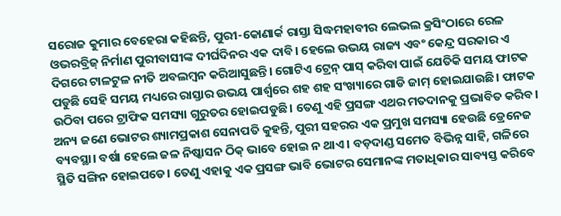ସରୋଜ କୁମାର ବେହେରା କହିଛନ୍ତି, ପୁରୀ-କୋଣାର୍କ ରାସ୍ତା ସିଦ୍ଧମହାବୀର ଲେଭଲ କ୍ରସିଂଠାରେ ରେଳ ଓଭରବ୍ରିଜ୍‌ ନିର୍ମାଣ ପୁରୀବାସୀଙ୍କ ଦୀର୍ଘଦିନର ଏକ ଦାବି। ହେଲେ ଉଭୟ ରାଜ୍ୟ ଏବଂ କେନ୍ଦ୍ର ସରକାର ଏ ଦିଗରେ ଟାଳଟୁଳ ନୀତି ଅବଲମ୍ବନ କରିଆସୁଛନ୍ତି। ଗୋଟିଏ ଟ୍ରେନ୍‌ ପାସ୍‌ କରିବା ପାଇଁ ଯେତିକି ସମୟ ଫାଟକ ପଡୁଛି ସେହି ସମୟ ମଧ୍ୟରେ ରାସ୍ତାର ଉଭୟ ପାର୍ଶ୍ୱରେ ଶହ ଶହ ସଂଖ୍ୟାରେ ଗାଡି ଜାମ୍‌ ହୋଇଯାଉଛି। ଫାଟକ ଉଠିବା ପରେ ଟ୍ରାଫିକ ସମସ୍ୟା ଗୁରୁତର ହୋଇପଡୁଛି। ତେଣୁ ଏହି ପ୍ରସଙ୍ଗ ଏଥର ମତଦାନକୁ ପ୍ରଭାବିତ କରିବ। ଅନ୍ୟ ଜଣେ ଭୋଟର ଶ୍ୟାମପ୍ରକାଶ ସେନାପତି କୁହନ୍ତି, ପୁରୀ ସହରର ଏକ ପ୍ରମୁଖ ସମସ୍ୟା ହେଉଛି ଡ୍ରେନେଜ ବ୍ୟବସ୍ଥା। ବର୍ଷା ହେଲେ ଜଳ ନିଷ୍କାସନ ଠିକ୍‌ ଭାବେ ହୋଇ ନ ଥାଏ। ବଡ଼ଦାଣ୍ଡ ସମେତ ବିଭିନ୍ନ ସାହି, ଗଳିରେ ସ୍ଥିତି ସଙ୍ଗିନ ହୋଇପଡେ। ତେଣୁ ଏହାକୁ ଏକ ପ୍ରସଙ୍ଗ ଭାବି ଭୋଟର ସେମାନଙ୍କ ମତାଧିକାର ସାବ୍ୟସ୍ତ କରିବେ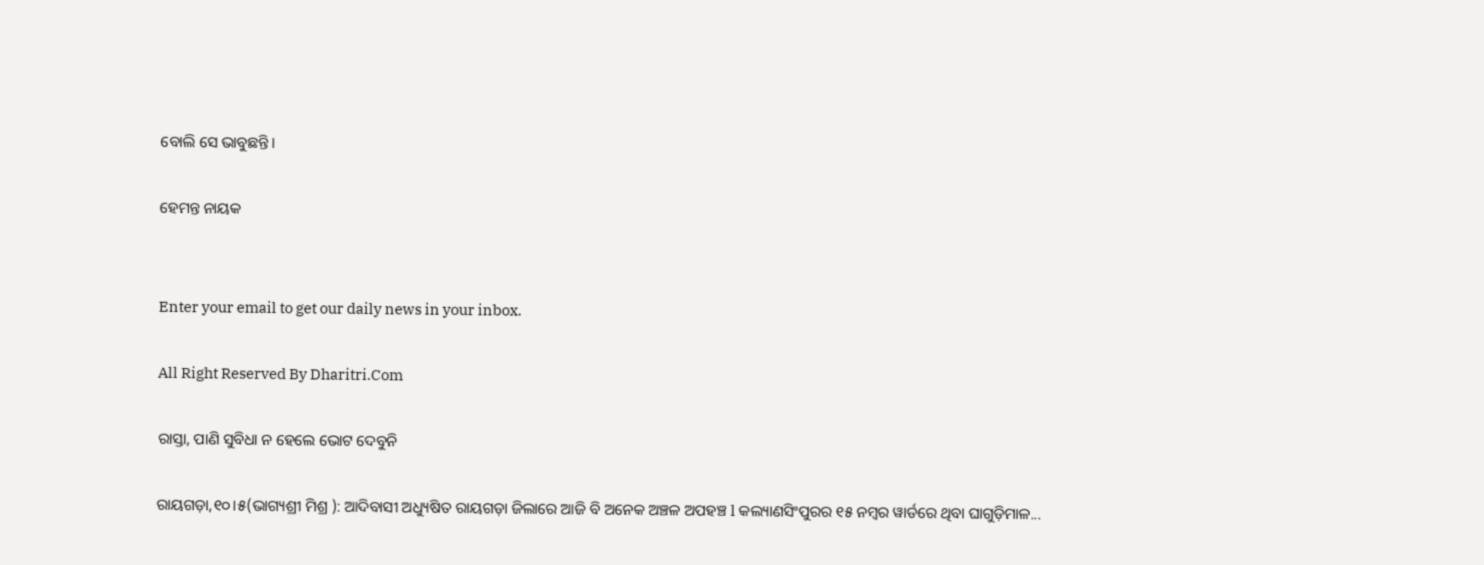ବୋଲି ସେ ଭାବୁଛନ୍ତି।

ହେମନ୍ତ ନାୟକ


Enter your email to get our daily news in your inbox.

All Right Reserved By Dharitri.Com

ରାସ୍ତା, ପାଣି ସୁବିଧା ନ ହେଲେ ଭୋଟ ଦେବୁନି

ରାୟଗଡ଼ା,୧୦।୫(ଭାଗ୍ୟଶ୍ରୀ ମିଶ୍ର ): ଆଦିବାସୀ ଅଧ୍ୟୁଷିତ ରାୟଗଡ଼ା ଜିଲାରେ ଆଜି ବି ଅନେକ ଅଞ୍ଚଳ ଅପହଞ୍ଚ l କଲ୍ୟାଣସିଂପୁରର ୧୫ ନମ୍ବର ୱାର୍ଡରେ ଥିବା ଘାଗୁଡ଼ିମାଳ...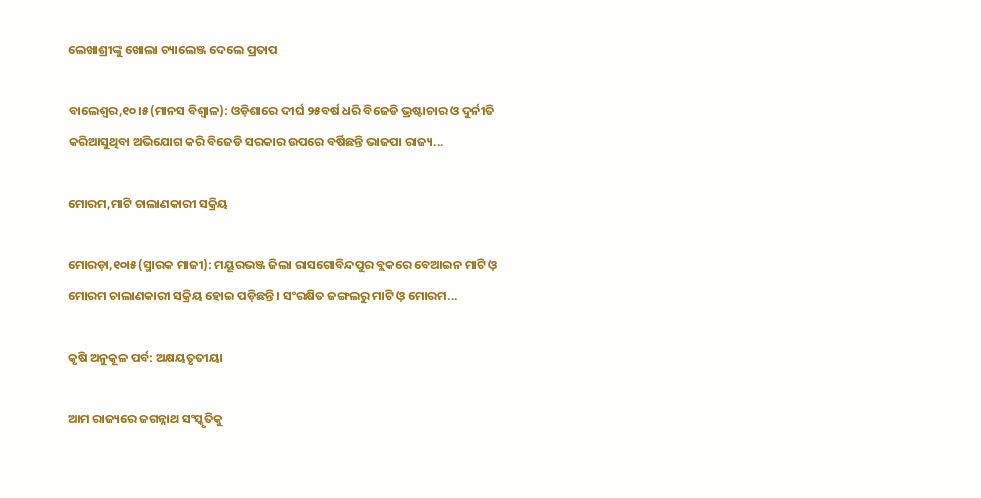ଲେଖାଶ୍ରୀଙ୍କୁ ଖୋଲା ଚ୍ୟାଲେଞ୍ଜ ଦେଲେ ପ୍ରତାପ

ବାଲେଶ୍ୱର,୧୦।୫(ମାନସ ବିଶ୍ୱାଳ): ଓଡ଼ିଶାରେ ଦୀର୍ଘ ୨୫ବର୍ଷ ଧରି ବିଜେଡି ଭ୍ରଷ୍ଟାଚାର ଓ ଦୁର୍ନୀତି କରିଆସୁଥିବା ଅଭିଯୋଗ କରି ବିଜେଡି ସରକାର ଉପରେ ବର୍ଷିଛନ୍ତି ଭାଜପା ରାଜ୍ୟ...

ମୋରମ,ମାଟି ଚାଲାଣକାରୀ ସକ୍ରିୟ

ମୋରଡ଼ା,୧୦ା୫(ସ୍ମାରକ ମାଜୀ): ମୟୂରଭଞ୍ଜ ଜିଲା ରାସଗୋବିନ୍ଦପୁର ବ୍ଲକରେ ବେଆଇନ ମାଟି ଓ଼ ମୋରମ ଚାଲାଣକାରୀ ସକ୍ରିୟ ହୋଇ ପଡ଼ିଛନ୍ତି। ସଂରକ୍ଷିତ ଜଙ୍ଗଲରୁ ମାଟି ଓ଼ ମୋରମ...

କୃଷି ଅନୁକୂଳ ପର୍ବ: ଅକ୍ଷୟତୃତୀୟା

ଆମ ରାଜ୍ୟରେ ଜଗନ୍ନାଥ ସଂସ୍କୃତିକୁ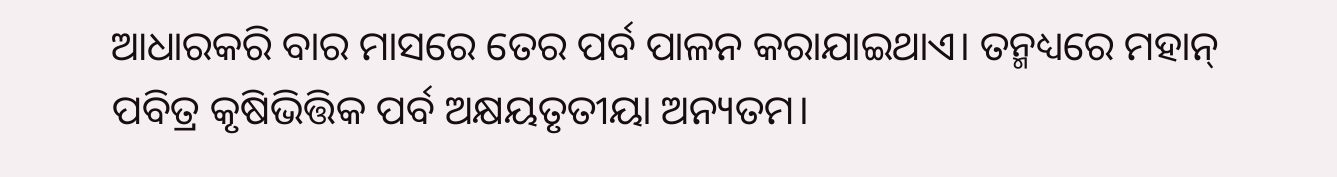ଆଧାରକରି ବାର ମାସରେ ତେର ପର୍ବ ପାଳନ କରାଯାଇଥାଏ। ତନ୍ମଧ୍ୟରେ ମହାନ୍‌ ପବିତ୍ର କୃଷିଭିତ୍ତିକ ପର୍ବ ଅକ୍ଷୟତୃତୀୟା ଅନ୍ୟତମ।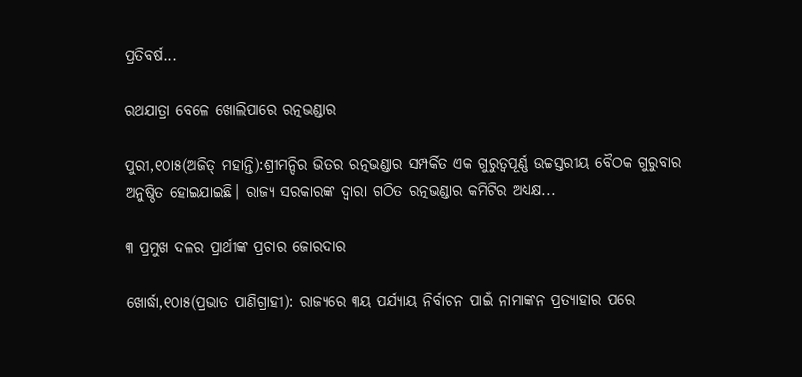ପ୍ରତିବର୍ଷ...

ରଥଯାତ୍ରା ବେଳେ ଖୋଲିପାରେ ରତ୍ନଭଣ୍ଡାର

ପୁରୀ,୧୦ା୫(ଅଜିତ୍‌ ମହାନ୍ତି):ଶ୍ରୀମନ୍ଦିର ଭିତର ରତ୍ନଭଣ୍ଡାର ସମ୍ପର୍କିତ ଏକ ଗୁରୁତ୍ୱପୂର୍ଣ୍ଣ ଉଚ୍ଚସ୍ତରୀୟ ବୈଠକ ଗୁରୁବାର ଅନୁଷ୍ଠିତ ହୋଇଯାଇଛି। ରାଜ୍ୟ ସରକାରଙ୍କ ଦ୍ୱାରା ଗଠିତ ରତ୍ନଭଣ୍ଡାର କମିଟିର ଅଧ୍ୟକ୍ଷ...

୩ ପ୍ରମୁଖ ଦଳର ପ୍ରାର୍ଥୀଙ୍କ ପ୍ରଚାର ଜୋରଦାର

ଖୋର୍ଦ୍ଧା,୧୦ା୫(ପ୍ରଭାତ ପାଣିଗ୍ରାହୀ): ରାଜ୍ୟରେ ୩ୟ ପର୍ଯ୍ୟାୟ ନିର୍ବାଚନ ପାଇଁ ନାମାଙ୍କନ ପ୍ରତ୍ୟାହାର ପରେ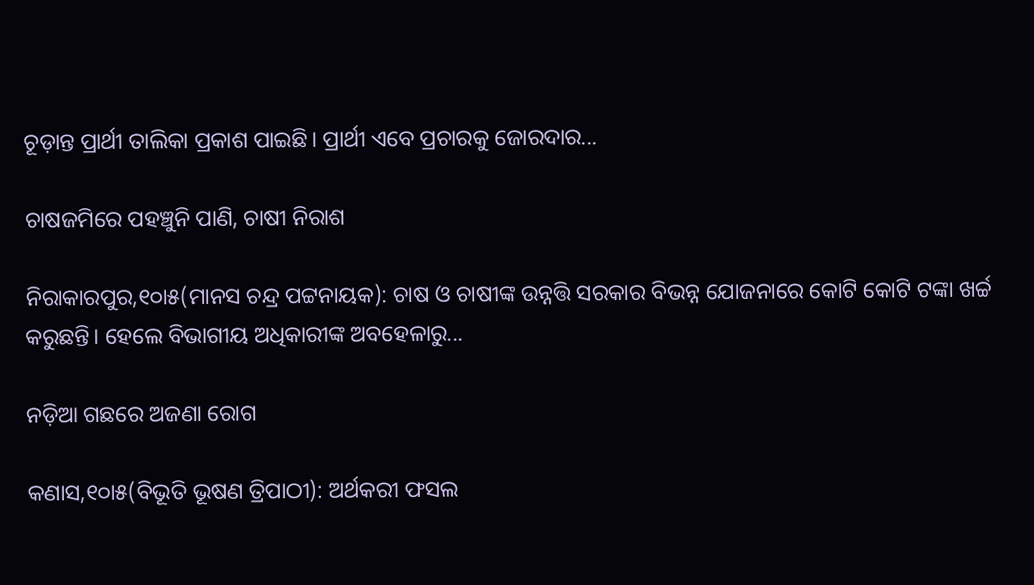ଚୂଡ଼ାନ୍ତ ପ୍ରାର୍ଥୀ ତାଲିକା ପ୍ରକାଶ ପାଇଛି। ପ୍ରାର୍ଥୀ ଏବେ ପ୍ରଚାରକୁ ଜୋରଦାର...

ଚାଷଜମିରେ ପହଞ୍ଚୁନି ପାଣି, ଚାଷୀ ନିରାଶ

ନିରାକାରପୁର,୧୦ା୫(ମାନସ ଚନ୍ଦ୍ର ପଟ୍ଟନାୟକ): ଚାଷ ଓ ଚାଷୀଙ୍କ ଉନ୍ନତ୍ତି ସରକାର ବିଭନ୍ନ ଯୋଜନାରେ କୋଟି କୋଟି ଟଙ୍କା ଖର୍ଚ୍ଚ କରୁଛନ୍ତି। ହେଲେ ବିଭାଗୀୟ ଅଧିକାରୀଙ୍କ ଅବହେଳାରୁ...

ନଡ଼ିଆ ଗଛରେ ଅଜଣା ରୋଗ

କଣାସ,୧୦ା୫(ବିଭୂତି ଭୂଷଣ ତ୍ରିପାଠୀ): ଅର୍ଥକରୀ ଫସଲ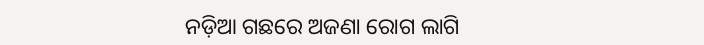ନଡ଼ିଆ ଗଛରେ ଅଜଣା ରୋଗ ଲାଗି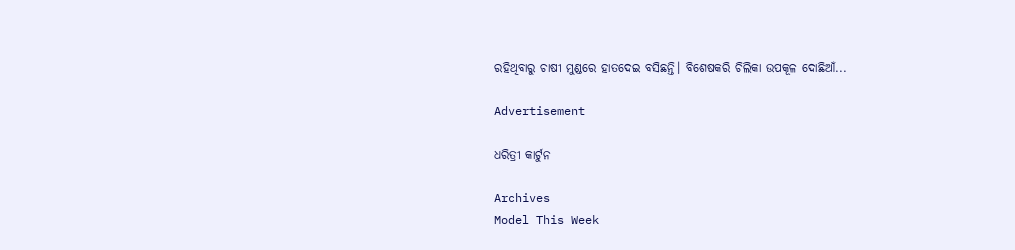ରହିଥିବାରୁ ଚାଷୀ ମୁଣ୍ଡରେ ହାତଦେଇ ବସିଛନ୍ତି। ବିଶେଷକରି ଚିଲିକା ଉପକୂଳ ଦୋଛିଆଁ...

Advertisement

ଧରିତ୍ରୀ କାର୍ଟୁନ

Archives
Model This Week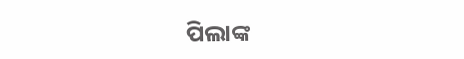ପିଲାଙ୍କ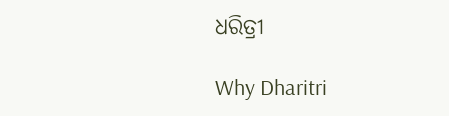ଧରିତ୍ରୀ

Why Dharitri